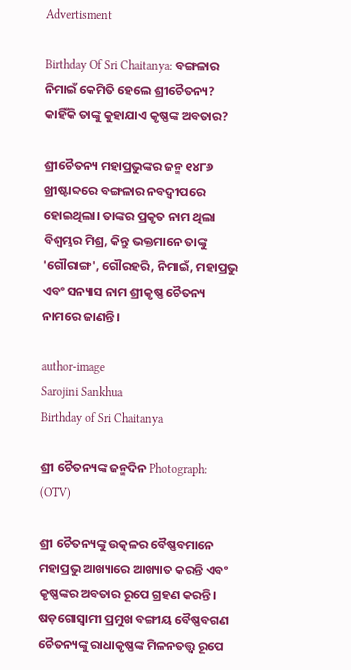Advertisment

Birthday Of Sri Chaitanya: ବଙ୍ଗଳାର ନିମାଇଁ କେମିତି ହେଲେ ଶ୍ରୀଚୈତନ୍ୟ? କାହିଁକି ତାଙ୍କୁ କୁହାଯାଏ କୃଷ୍ଣଙ୍କ ଅବତାର?

ଶ୍ରୀଚୈତନ୍ୟ ମହାପ୍ରଭୁଙ୍କର ଜନ୍ମ ୧୪୮୬ ଖ୍ରୀଷ୍ଟାବ୍ଦରେ ବଙ୍ଗଳାର ନବଦ୍ୱୀପରେ ହୋଇଥିଲା। ତାଙ୍କର ପ୍ରକୃତ ନାମ ଥିଲା ବିଶ୍ୱମ୍ଭର ମିଶ୍ର, କିନ୍ତୁ ଭକ୍ତମାନେ ତାଙ୍କୁ 'ଗୌରାଙ୍ଗ', ଗୌରହରି, ନିମାଇଁ, ମହାପ୍ରଭୁ ଏବଂ ସନ୍ୟାସ ନାମ ଶ୍ରୀକୃଷ୍ଣ ଚୈତନ୍ୟ ନାମରେ ଜାଣନ୍ତି।

author-image
Sarojini Sankhua
Birthday of Sri Chaitanya

ଶ୍ରୀ ଚୈତନ୍ୟଙ୍କ ଜନ୍ମଦିନ Photograph: (OTV)

ଶ୍ରୀ ଚୈତନ୍ୟଙ୍କୁ ଉତ୍କଳର ବୈଷ୍ଣବମାନେ ମହାପ୍ରଭୁ ଆଖ୍ୟାରେ ଆଖ୍ୟାତ କରନ୍ତି ଏବଂ କୃଷ୍ଣଙ୍କର ଅବତାର ରୂପେ ଗ୍ରହଣ କରନ୍ତି। ଷଡ଼ଗୋସ୍ୱାମୀ ପ୍ରମୁଖ ବଙ୍ଗୀୟ ବୈଷ୍ଣବଗଣ ଚୈତନ୍ୟଙ୍କୁ ରାଧାକୃଷ୍ଣଙ୍କ ମିଳନତତ୍ତ୍ଵ ରୂପେ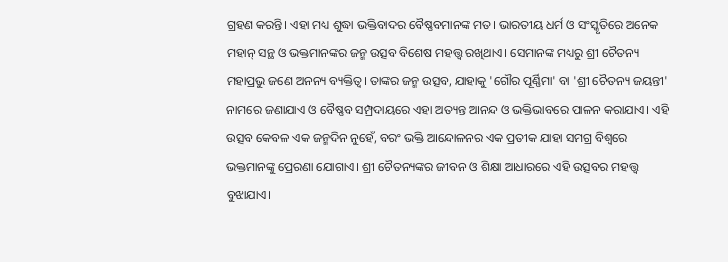ଗ୍ରହଣ କରନ୍ତି। ଏହା ମଧ୍ୟ ଶୁଦ୍ଧା ଭକ୍ତିବାଦର ବୈଷ୍ଣବମାନଙ୍କ ମତ। ଭାରତୀୟ ଧର୍ମ ଓ ସଂସ୍କୃତିରେ ଅନେକ ମହାନ୍ ସନ୍ଥ ଓ ଭକ୍ତମାନଙ୍କର ଜନ୍ମ ଉତ୍ସବ ବିଶେଷ ମହତ୍ତ୍ୱ ରଖିଥାଏ। ସେମାନଙ୍କ ମଧ୍ୟରୁ ଶ୍ରୀ ଚୈତନ୍ୟ ମହାପ୍ରଭୁ ଜଣେ ଅନନ୍ୟ ବ୍ୟକ୍ତିତ୍ୱ। ତାଙ୍କର ଜନ୍ମ ଉତ୍ସବ, ଯାହାକୁ 'ଗୌର ପୂର୍ଣ୍ଣିମା' ବା 'ଶ୍ରୀ ଚୈତନ୍ୟ ଜୟନ୍ତୀ' ନାମରେ ଜଣାଯାଏ ଓ ବୈଷ୍ଣବ ସମ୍ପ୍ରଦାୟରେ ଏହା ଅତ୍ୟନ୍ତ ଆନନ୍ଦ ଓ ଭକ୍ତିଭାବରେ ପାଳନ କରାଯାଏ। ଏହି ଉତ୍ସବ କେବଳ ଏକ ଜନ୍ମଦିନ ନୁହେଁ, ବରଂ ଭକ୍ତି ଆନ୍ଦୋଳନର ଏକ ପ୍ରତୀକ ଯାହା ସମଗ୍ର ବିଶ୍ୱରେ ଭକ୍ତମାନଙ୍କୁ ପ୍ରେରଣା ଯୋଗାଏ। ଶ୍ରୀ ଚୈତନ୍ୟଙ୍କର ଜୀବନ ଓ ଶିକ୍ଷା ଆଧାରରେ ଏହି ଉତ୍ସବର ମହତ୍ତ୍ୱ ବୁଝାଯାଏ।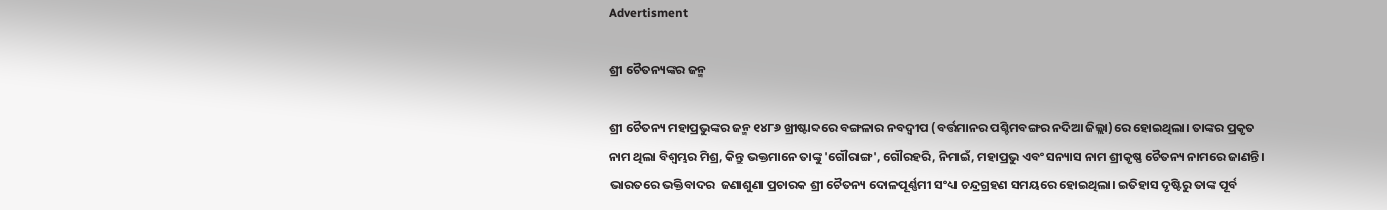Advertisment

ଶ୍ରୀ ଚୈତନ୍ୟଙ୍କର ଜନ୍ମ

ଶ୍ରୀ ଚୈତନ୍ୟ ମହାପ୍ରଭୁଙ୍କର ଜନ୍ମ ୧୪୮୬ ଖ୍ରୀଷ୍ଟାବ୍ଦରେ ବଙ୍ଗଳାର ନବଦ୍ୱୀପ (ବର୍ତ୍ତମାନର ପଶ୍ଚିମବଙ୍ଗର ନଦିଆ ଜିଲ୍ଲା)ରେ ହୋଇଥିଲା। ତାଙ୍କର ପ୍ରକୃତ ନାମ ଥିଲା ବିଶ୍ୱମ୍ଭର ମିଶ୍ର, କିନ୍ତୁ ଭକ୍ତମାନେ ତାଙ୍କୁ 'ଗୌରାଙ୍ଗ', ଗୌରହରି, ନିମାଇଁ, ମହାପ୍ରଭୁ ଏବଂ ସନ୍ୟାସ ନାମ ଶ୍ରୀକୃଷ୍ଣ ଚୈତନ୍ୟ ନାମରେ ଜାଣନ୍ତି। ଭାରତରେ ଭକ୍ତିବାଦର  ଜଣାଶୁଣା ପ୍ରଚାରକ ଶ୍ରୀ ଚୈତନ୍ୟ ଦୋଳପୂର୍ଣ୍ଣମୀ ସଂଧ୍ୟା ଚନ୍ଦ୍ରଗ୍ରହଣ ସମୟରେ ହୋଇଥିଲା। ଇତିହାସ ଦୃଷ୍ଟିରୁ ତାଙ୍କ ପୂର୍ବ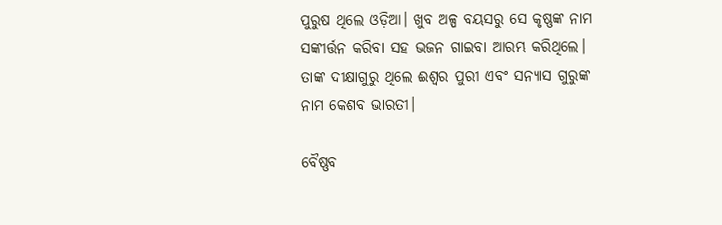ପୁରୁଷ ଥିଲେ ଓଡ଼ିଆ। ଖୁବ ଅଳ୍ପ ବୟସରୁ ସେ କୃଷ୍ଣଙ୍କ ନାମ ସଙ୍କୀର୍ତ୍ତନ କରିବା ସହ ଭଜନ ଗାଇବା ଆରମ୍ଭ କରିଥିଲେ। ତାଙ୍କ ଦୀକ୍ଷାଗୁରୁ ଥିଲେ ଈଶ୍ୱର ପୁରୀ ଏବଂ ସନ୍ୟାସ ଗୁରୁଙ୍କ ନାମ କେଶବ ଭାରତୀ।

ବୈଷ୍ଣବ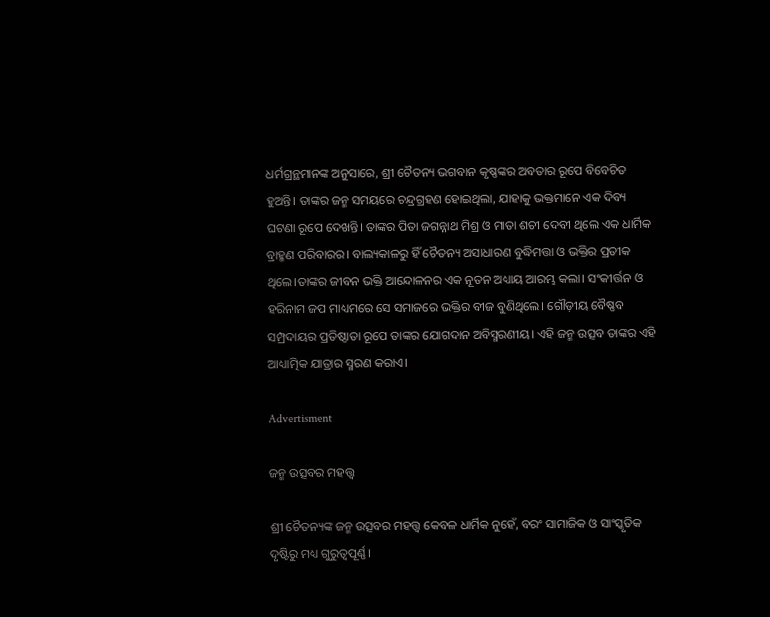ଧର୍ମଗ୍ରନ୍ଥମାନଙ୍କ ଅନୁସାରେ, ଶ୍ରୀ ଚୈତନ୍ୟ ଭଗବାନ କୃଷ୍ଣଙ୍କର ଅବତାର ରୂପେ ବିବେଚିତ ହୁଅନ୍ତି। ତାଙ୍କର ଜନ୍ମ ସମୟରେ ଚନ୍ଦ୍ରଗ୍ରହଣ ହୋଇଥିଲା, ଯାହାକୁ ଭକ୍ତମାନେ ଏକ ଦିବ୍ୟ ଘଟଣା ରୂପେ ଦେଖନ୍ତି। ତାଙ୍କର ପିତା ଜଗନ୍ନାଥ ମିଶ୍ର ଓ ମାତା ଶଚୀ ଦେବୀ ଥିଲେ ଏକ ଧାର୍ମିକ ବ୍ରାହ୍ମଣ ପରିବାରର। ବାଲ୍ୟକାଳରୁ ହିଁ ଚୈତନ୍ୟ ଅସାଧାରଣ ବୁଦ୍ଧିମତ୍ତା ଓ ଭକ୍ତିର ପ୍ରତୀକ ଥିଲେ।ତାଙ୍କର ଜୀବନ ଭକ୍ତି ଆନ୍ଦୋଳନର ଏକ ନୂତନ ଅଧ୍ୟାୟ ଆରମ୍ଭ କଲା। ସଂକୀର୍ତ୍ତନ ଓ ହରିନାମ ଜପ ମାଧ୍ୟମରେ ସେ ସମାଜରେ ଭକ୍ତିର ବୀଜ ବୁଣିଥିଲେ। ଗୌଡ଼ୀୟ ବୈଷ୍ଣବ ସମ୍ପ୍ରଦାୟର ପ୍ରତିଷ୍ଠାତା ରୂପେ ତାଙ୍କର ଯୋଗଦାନ ଅବିସ୍ମରଣୀୟ। ଏହି ଜନ୍ମ ଉତ୍ସବ ତାଙ୍କର ଏହି ଆଧ୍ୟାତ୍ମିକ ଯାତ୍ରାର ସ୍ମରଣ କରାଏ।

Advertisment

ଜନ୍ମ ଉତ୍ସବର ମହତ୍ତ୍ୱ

ଶ୍ରୀ ଚୈତନ୍ୟଙ୍କ ଜନ୍ମ ଉତ୍ସବର ମହତ୍ତ୍ୱ କେବଳ ଧାର୍ମିକ ନୁହେଁ, ବରଂ ସାମାଜିକ ଓ ସାଂସ୍କୃତିକ ଦୃଷ୍ଟିରୁ ମଧ୍ୟ ଗୁରୁତ୍ୱପୂର୍ଣ୍ଣ।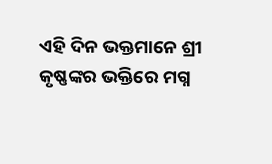ଏହି ଦିନ ଭକ୍ତମାନେ ଶ୍ରୀ କୃଷ୍ଣଙ୍କର ଭକ୍ତିରେ ମଗ୍ନ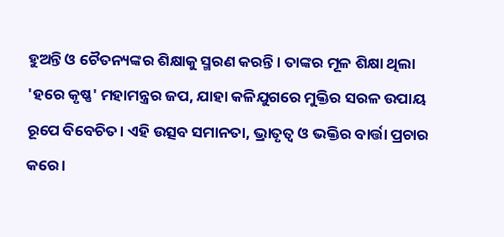ହୁଅନ୍ତି ଓ ଚୈତନ୍ୟଙ୍କର ଶିକ୍ଷାକୁ ସ୍ମରଣ କରନ୍ତି। ତାଙ୍କର ମୂଳ ଶିକ୍ଷା ଥିଲା 'ହରେ କୃଷ୍ଣ' ମହାମନ୍ତ୍ରର ଜପ, ଯାହା କଳିଯୁଗରେ ମୁକ୍ତିର ସରଳ ଉପାୟ ରୂପେ ବିବେଚିତ। ଏହି ଉତ୍ସବ ସମାନତା, ଭ୍ରାତୃତ୍ୱ ଓ ଭକ୍ତିର ବାର୍ତ୍ତା ପ୍ରଚାର କରେ।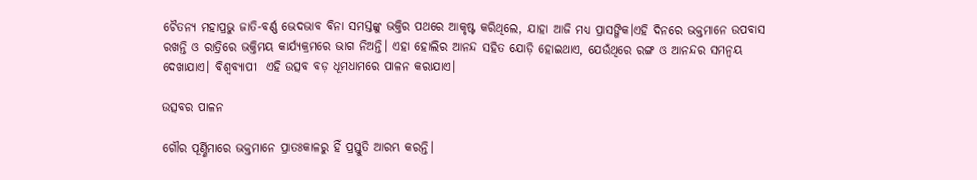ଚୈତନ୍ୟ ମହାପ୍ରଭୁ ଜାତି-ବର୍ଣ୍ଣ ଭେଦଭାବ ବିନା ସମସ୍ତଙ୍କୁ ଭକ୍ତିର ପଥରେ ଆକୃଷ୍ଟ କରିଥିଲେ, ଯାହା ଆଜି ମଧ୍ୟ ପ୍ରାସଙ୍ଗିକ।ଏହି ଦିନରେ ଭକ୍ତମାନେ ଉପବାସ ରଖନ୍ତି ଓ ରାତ୍ରିରେ ଭକ୍ତିମୟ କାର୍ଯ୍ୟକ୍ରମରେ ଭାଗ ନିଅନ୍ତି। ଏହା ହୋଲିର ଆନନ୍ଦ ସହିତ ଯୋଡ଼ି ହୋଇଥାଏ, ଯେଉଁଥିରେ ରଙ୍ଗ ଓ ଆନନ୍ଦର ସମନ୍ୱୟ ଦେଖାଯାଏ। ବିଶ୍ୱବ୍ୟାପୀ  ଏହି ଉତ୍ସବ ବଡ଼ ଧୂମଧାମରେ ପାଳନ କରାଯାଏ।

ଉତ୍ସବର ପାଳନ

ଗୌର ପୂର୍ଣ୍ଣିମାରେ ଭକ୍ତମାନେ ପ୍ରାତଃକାଳରୁ ହିଁ ପ୍ରସ୍ତୁତି ଆରମ୍ଭ କରନ୍ତି।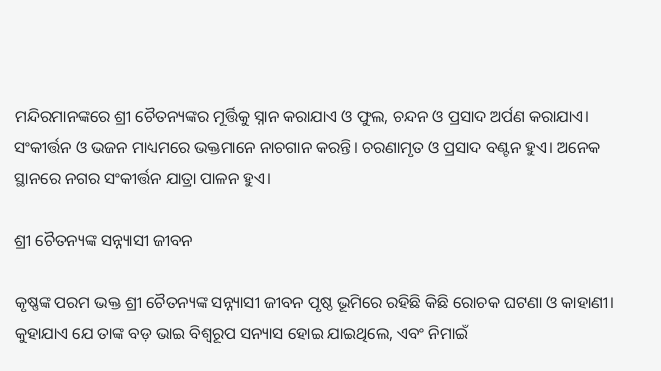ମନ୍ଦିରମାନଙ୍କରେ ଶ୍ରୀ ଚୈତନ୍ୟଙ୍କର ମୂର୍ତ୍ତିକୁ ସ୍ନାନ କରାଯାଏ ଓ ଫୁଲ, ଚନ୍ଦନ ଓ ପ୍ରସାଦ ଅର୍ପଣ କରାଯାଏ। ସଂକୀର୍ତ୍ତନ ଓ ଭଜନ ମାଧ୍ୟମରେ ଭକ୍ତମାନେ ନାଚଗାନ କରନ୍ତି। ଚରଣାମୃତ ଓ ପ୍ରସାଦ ବଣ୍ଟନ ହୁଏ। ଅନେକ ସ୍ଥାନରେ ନଗର ସଂକୀର୍ତ୍ତନ ଯାତ୍ରା ପାଳନ ହୁଏ।

ଶ୍ରୀ ଚୈତନ୍ୟଙ୍କ ସନ୍ନ୍ୟାସୀ ଜୀବନ

କୃଷ୍ଣଙ୍କ ପରମ ଭକ୍ତ ଶ୍ରୀ ଚୈତନ୍ୟଙ୍କ ସନ୍ନ୍ୟାସୀ ଜୀବନ ପୃଷ୍ଠ ଭୂମିରେ ରହିଛି କିଛି ରୋଚକ ଘଟଣା ଓ କାହାଣୀ। କୁହାଯାଏ ଯେ ତାଙ୍କ ବଡ଼ ଭାଇ ବିଶ୍ୱରୂପ ସନ୍ୟାସ ହୋଇ ଯାଇଥିଲେ, ଏବଂ ନିମାଇଁ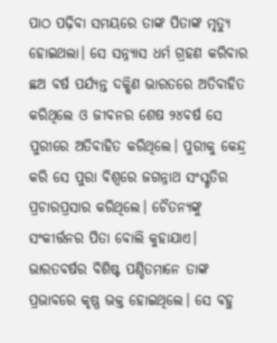ପାଠ ପଢ଼ିବା ସମୟରେ ତାଙ୍କ ପିତାଙ୍କ ମୃତ୍ୟୁ ହୋଇଥଲା। ସେ ସନ୍ନ୍ୟାସ ଧର୍ମ ଗ୍ରହଣ କରିବାର ଛଅ ବର୍ଷ ପର୍ଯ୍ୟନ୍ତ ଦକ୍ଷିଣ ଭାରତରେ ଅତିବାହିତ କରିଥିଲେ ଓ ଜୀବନର ଶେଷ ୨୪ବର୍ଷ ସେ ପୁରୀରେ ଅତିବାହିତ କରିଥିଲେ। ପୁରୀକୁ କେନ୍ଦ୍ର କରି ସେ ପୁରା ବିଶ୍ୱରେ ଜଗନ୍ନାଥ ସଂସ୍କୃତିର ପ୍ରଚାରପ୍ରସାର କରିଥିଲେ। ଚୈତନ୍ୟଙ୍କୁ ସଂକୀର୍ତ୍ତନର ପିତା ବୋଲି କୁହାଯାଏ। ଭାରତବର୍ଷର ବିଶିଷ୍ଟ ପଣ୍ଡିତମାନେ ତାଙ୍କ ପ୍ରଭାବରେ କୃଷ୍ଣ ଭକ୍ତ ହୋଇଥିଲେ। ସେ ବହୁ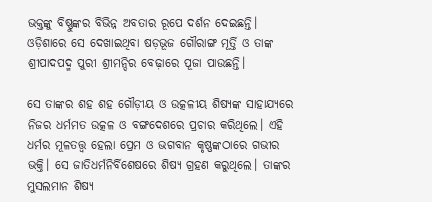ଭକ୍ତଙ୍କୁ ବିଷ୍ଣୁଙ୍କର ବିଭିନ୍ନ ଅବତାର ରୂପେ ଦର୍ଶନ ଦେଇଛନ୍ତି। ଓଡ଼ିଶାରେ ସେ ଦେଖାଇଥିବା ଷଡ଼ଭୂଜ ଗୌରାଙ୍ଗ ମୂର୍ତ୍ତି ଓ ତାଙ୍କ ଶ୍ରୀପାଦପଦ୍ମ ପୁରୀ ଶ୍ରୀମନ୍ଦିର ବେଢ଼ାରେ ପୂଜା ପାଉଛନ୍ତି।

ସେ ତାଙ୍କର ଶହ ଶହ ଗୌଡ଼ୀୟ ଓ ଉତ୍କଳୀୟ ଶିଷ୍ୟଙ୍କ ସାହାଯ୍ୟରେ ନିଜର ଧର୍ମମତ ଉତ୍କଳ ଓ ବଙ୍ଗଦେଶରେ ପ୍ରଚାର କରିଥିଲେ। ଏହି ଧର୍ମର ମୂଳତତ୍ତ୍ୱ ହେଲା ପ୍ରେମ ଓ ଭଗବାନ କୃଷ୍ଣଙ୍କଠାରେ ଗଭୀର ଭକ୍ତି। ସେ ଜାତିଧର୍ମନିର୍ବିଶେଷରେ ଶିଷ୍ୟ ଗ୍ରହଣ କରୁଥିଲେ। ତାଙ୍କର ମୁସଲମାନ ଶିଷ୍ୟ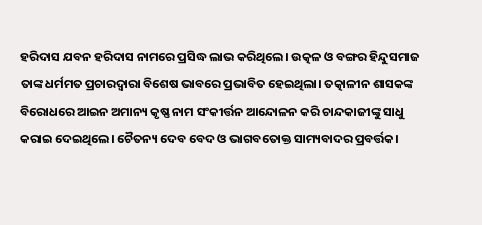ହରିଦାସ ଯବନ ହରିଦାସ ନାମରେ ପ୍ରସିଦ୍ଧ ଲାଭ କରିଥିଲେ। ଉତ୍କଳ ଓ ବଙ୍ଗର ହିନ୍ଦୁସମାଜ ତାଙ୍କ ଧର୍ମମତ ପ୍ରଚାରଦ୍ୱାରା ବିଶେଷ ଭାବରେ ପ୍ରଭାବିତ ହେଇଥିଲା। ତତ୍କାଳୀନ ଶାସକଙ୍କ ବିରୋଧରେ ଆଇନ ଅମାନ୍ୟ କୃଷ୍ଣ ନାମ ସଂକୀର୍ତ୍ତନ ଆନ୍ଦୋଳନ କରି ଚାନ୍ଦକାଜୀଙ୍କୁ ସାଧୁ କରାଇ ଦେଇଥିଲେ। ଚୈତନ୍ୟ ଦେବ ବେଦ ଓ ଭାଗବତୋକ୍ତ ସାମ୍ୟବାଦର ପ୍ରବର୍ତ୍ତକ।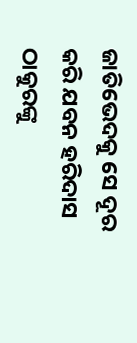ଜାତିଭେଦକୁ ସେ ଦୂର କରି ଯବନ ହରିଦାସ ଠାକୁରଙ୍କୁ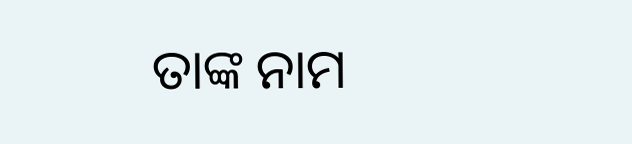ତାଙ୍କ ନାମ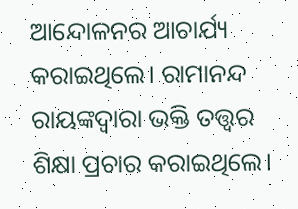ଆନ୍ଦୋଳନର ଆଚାର୍ଯ୍ୟ କରାଇଥିଲେ। ରାମାନନ୍ଦ ରାୟଙ୍କଦ୍ୱାରା ଭକ୍ତି ତତ୍ତ୍ୱର ଶିକ୍ଷା ପ୍ରଚାର କରାଇଥିଲେ।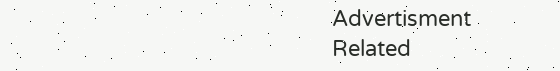Advertisment
Related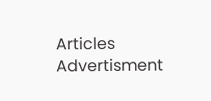Articles
Advertisment